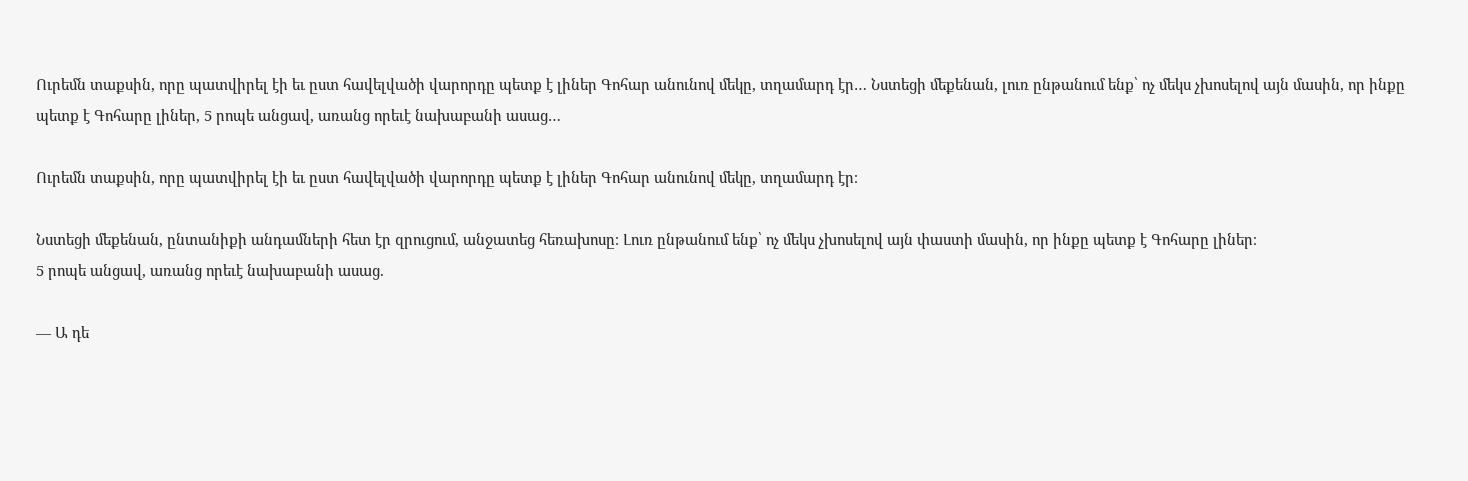Ուրեմն տաքսին, որը պատվիրել էի եւ ըստ հավելվածի վարորդը պետք է լիներ Գոհար անունով մեկը, տղամարդ էր… Նստեցի մեքենան, լուռ ընթանում ենք՝ ոչ մեկս չխոսելով այն մասին, որ ինքը պետք է Գոհարը լիներ, 5 րոպե անցավ, առանց որեւէ նախաբանի ասաց…

Ուրեմն տաքսին, որը պատվիրել էի եւ ըստ հավելվածի վարորդը պետք է լիներ Գոհար անունով մեկը, տղամարդ էր։

Նստեցի մեքենան, ընտանիքի անդամների հետ էր զրուցում, անջատեց հեռախոսը։ Լուռ ընթանում ենք՝ ոչ մեկս չխոսելով այն փաստի մասին, որ ինքը պետք է Գոհարը լիներ։
5 րոպե անցավ, առանց որեւէ նախաբանի ասաց.

— Ա դե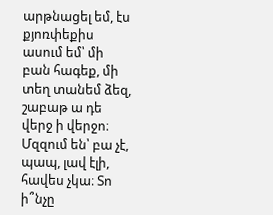արթնացել եմ, էս քյոռփեքիս ասում եմ՝ մի բան հագեք, մի տեղ տանեմ ձեզ, շաբաթ ա դե վերջ ի վերջո։ Մզզում են՝ բա չէ, պապ, լավ էլի, հավես չկա։ Տո ի՞նչը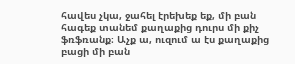հավես չկա, ջահել էրեխեք եք, մի բան հագեք տանեմ քաղաքից դուրս մի քիչ ֆռֆռանք։ Աչք ա, ուզում ա էս քաղաքից բացի մի բան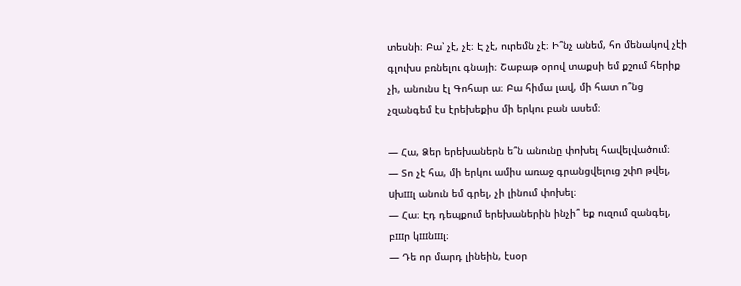տեսնի։ Բա՝ չէ, չէ։ Է չէ, ուրեմն չէ։ Ի՞նչ անեմ, հո մենակով չէի գլուխս բռնելու գնայի։ Շաբաթ օրով տաքսի եմ քշում հերիք չի, անունս էլ Գոհար ա։ Բա հիմա լավ, մի հատ ո՞նց չզանգեմ էս էրեխեքիս մի երկու բան ասեմ։

— Հա, Ձեր երեխաներն ե՞ն անունը փոխել հավելվածում։
— Տո չէ հա, մի երկու ամիս առաջ գրանցվելուց շփn թվել, uխшլ անուն եմ գրել, չի լինում փոխել։
— Հա։ Էդ դեպքում երեխաներին ինչի՞ եք ուզում զանգել, բшր կшնшլ։
— Դե որ մարդ լինեին, էսօր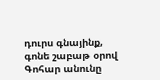դուրս գնայինք, գոնե շաբաթ օրով Գոհար անունը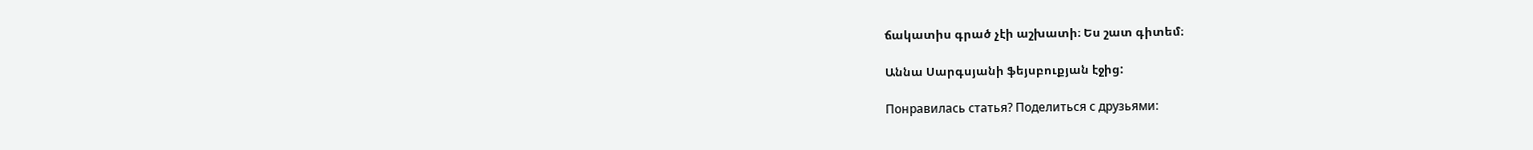ճակատիս գրած չէի աշխատի։ Ես շատ գիտեմ։

Աննա Սարգսյանի ֆեյսբուքյան էջից:

Понравилась статья? Поделиться с друзьями: